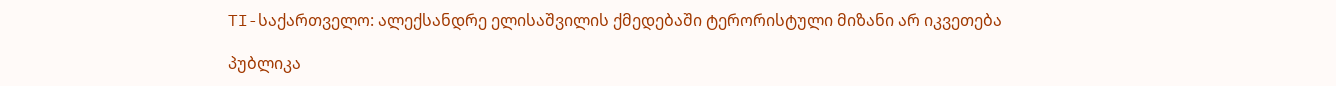TI-საქართველო: ალექსანდრე ელისაშვილის ქმედებაში ტერორისტული მიზანი არ იკვეთება

პუბლიკა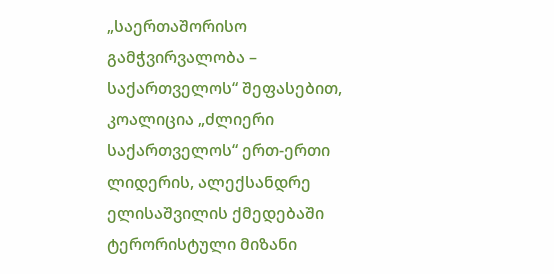„საერთაშორისო გამჭვირვალობა – საქართველოს“ შეფასებით, კოალიცია „ძლიერი საქართველოს“ ერთ-ერთი ლიდერის, ალექსანდრე ელისაშვილის ქმედებაში ტერორისტული მიზანი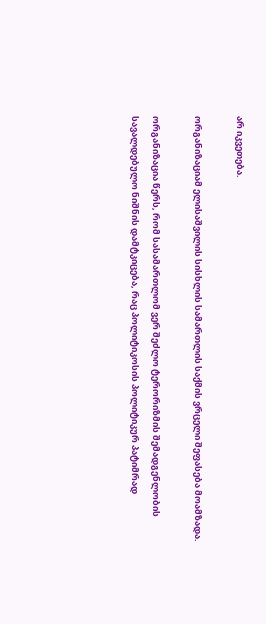არ იკვეთება.

ორგანიზაციამ ელისაშვილის სისხლის სამართლის საქმის ვრცელი შეფასება მოამზადა.

ორგანიზაცია წერს, რომ სასამართლომ ვერ შეძლო ტერორიზმის შემადგენლობის სავალდებულო ნიშნის დამტკიცება, რაც პოლიტიკოსის პოლიტიკურ პატიმრად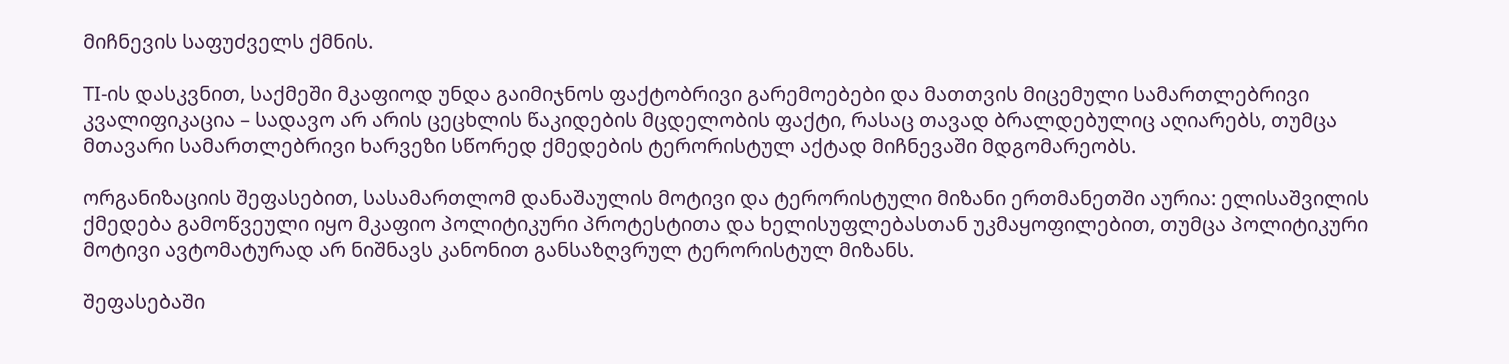მიჩნევის საფუძველს ქმნის.

TI-ის დასკვნით, საქმეში მკაფიოდ უნდა გაიმიჯნოს ფაქტობრივი გარემოებები და მათთვის მიცემული სამართლებრივი კვალიფიკაცია – სადავო არ არის ცეცხლის წაკიდების მცდელობის ფაქტი, რასაც თავად ბრალდებულიც აღიარებს, თუმცა მთავარი სამართლებრივი ხარვეზი სწორედ ქმედების ტერორისტულ აქტად მიჩნევაში მდგომარეობს.

ორგანიზაციის შეფასებით, სასამართლომ დანაშაულის მოტივი და ტერორისტული მიზანი ერთმანეთში აურია: ელისაშვილის ქმედება გამოწვეული იყო მკაფიო პოლიტიკური პროტესტითა და ხელისუფლებასთან უკმაყოფილებით, თუმცა პოლიტიკური მოტივი ავტომატურად არ ნიშნავს კანონით განსაზღვრულ ტერორისტულ მიზანს.

შეფასებაში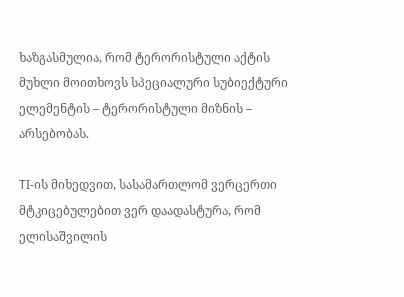ხაზგასმულია, რომ ტერორისტული აქტის მუხლი მოითხოვს სპეციალური სუბიექტური ელემენტის – ტერორისტული მიზნის – არსებობას.

TI-ის მიხედვით, სასამართლომ ვერცერთი მტკიცებულებით ვერ დაადასტურა, რომ ელისაშვილის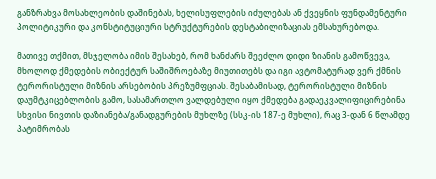განზრახვა მოსახლეობის დაშინებას, ხელისუფლების იძულებას ან ქვეყნის ფუნდამენტური პოლიტიკური და კონსტიტუციური სტრუქტურების დესტაბილიზაციას ემსახურებოდა.

მათივე თქმით, მსჯელობა იმის შესახებ, რომ ხანძარს შეეძლო დიდი ზიანის გამოწვევა, მხოლოდ ქმედების ობიექტურ საშიშროებაზე მიუთითებს და იგი ავტომატურად ვერ ქმნის ტერორისტული მიზნის არსებობის პრეზუმფციას. შესაბამისად, ტერორისტული მიზნის დაუმტკიცებლობის გამო, სასამართლო ვალდებული იყო ქმედება გადაეკვალიფიცირებინა სხვისი ნივთის დაზიანება/განადგურების მუხლზე (სსკ-ის 187-ე მუხლი), რაც 3-დან 6 წლამდე პატიმრობას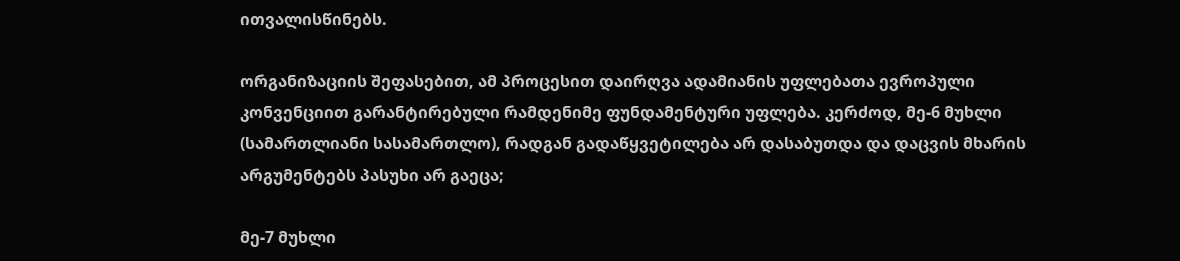ითვალისწინებს.

ორგანიზაციის შეფასებით, ამ პროცესით დაირღვა ადამიანის უფლებათა ევროპული კონვენციით გარანტირებული რამდენიმე ფუნდამენტური უფლება. კერძოდ, მე-6 მუხლი (სამართლიანი სასამართლო), რადგან გადაწყვეტილება არ დასაბუთდა და დაცვის მხარის არგუმენტებს პასუხი არ გაეცა;

მე-7 მუხლი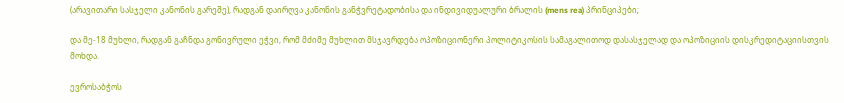(არავითარი სასჯელი კანონის გარეშე), რადგან დაირღვა კანონის განჭვრეტადობისა და ინდივიდუალური ბრალის (mens rea) პრინციპები;

და მე-18 მუხლი, რადგან გაჩნდა გონივრული ეჭვი, რომ მძიმე მუხლით მსჯავრდება ოპოზიციონერი პოლიტიკოსის სამაგალითოდ დასასჯელად და ოპოზიციის დისკრედიტაციისთვის მოხდა.

ევროსაბჭოს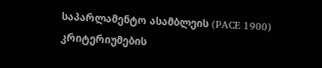საპარლამენტო ასამბლეის (PACE 1900) კრიტერიუმების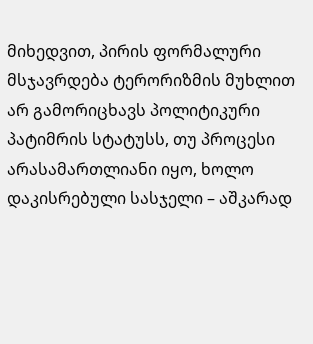მიხედვით, პირის ფორმალური მსჯავრდება ტერორიზმის მუხლით არ გამორიცხავს პოლიტიკური პატიმრის სტატუსს, თუ პროცესი არასამართლიანი იყო, ხოლო დაკისრებული სასჯელი – აშკარად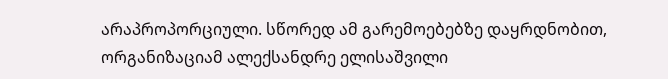არაპროპორციული. სწორედ ამ გარემოებებზე დაყრდნობით, ორგანიზაციამ ალექსანდრე ელისაშვილი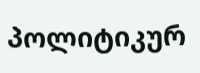პოლიტიკურ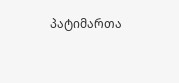პატიმართა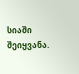სიაში შეიყვანა.